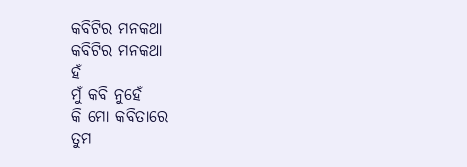କବିଟିର ମନକଥା
କବିଟିର ମନକଥା
ହଁ
ମୁଁ କବି ନୁହେଁ
କି ମୋ କବିତାରେ
ତୁମ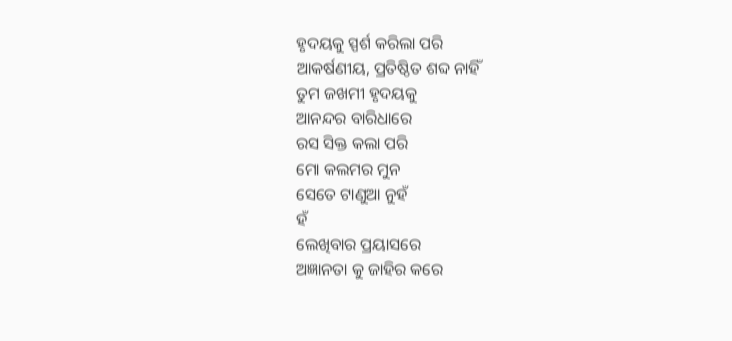ହୃଦୟକୁ ସ୍ପର୍ଶ କରିଲା ପରି
ଆକର୍ଷଣୀୟ, ପ୍ରତିଷ୍ଠିତ ଶବ୍ଦ ନାହିଁ
ତୁମ ଜଖମୀ ହୃଦୟକୁ
ଆନନ୍ଦର ବାରିଧାରେ
ରସ ସିକ୍ତ କଲା ପରି
ମୋ କଲମର ମୁନ
ସେତେ ଟାଣୁଆ ନୁହଁ
ହଁ
ଲେଖିବାର ପ୍ରୟାସରେ
ଅଜ୍ଞାନତା କୁ ଜାହିର କରେ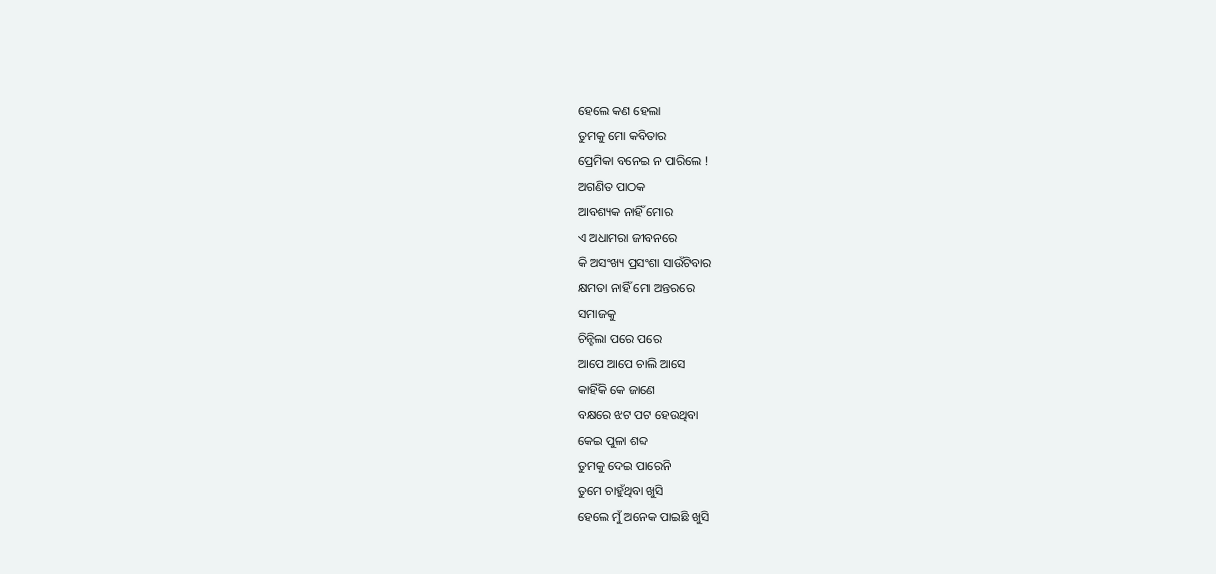ହେଲେ କଣ ହେଲା
ତୁମକୁ ମୋ କବିତାର
ପ୍ରେମିକା ବନେଇ ନ ପାରିଲେ !
ଅଗଣିତ ପାଠକ
ଆବଶ୍ୟକ ନାହିଁ ମୋର
ଏ ଅଧାମରା ଜୀବନରେ
କି ଅସଂଖ୍ୟ ପ୍ରସଂଶା ସାଉଁଟିବାର
କ୍ଷମତା ନାହିଁ ମୋ ଅନ୍ତରରେ
ସମାଜକୁ
ଚିନ୍ହିଲା ପରେ ପରେ
ଆପେ ଆପେ ଚାଲି ଆସେ
କାହିଁକି କେ ଜାଣେ
ବକ୍ଷରେ ଝଟ ପଟ ହେଉଥିବା
କେଇ ପୁଳା ଶବ୍ଦ
ତୁମକୁ ଦେଇ ପାରେନି
ତୁମେ ଚାହୁଁଥିବା ଖୁସି
ହେଲେ ମୁଁ ଅନେକ ପାଇଛି ଖୁସି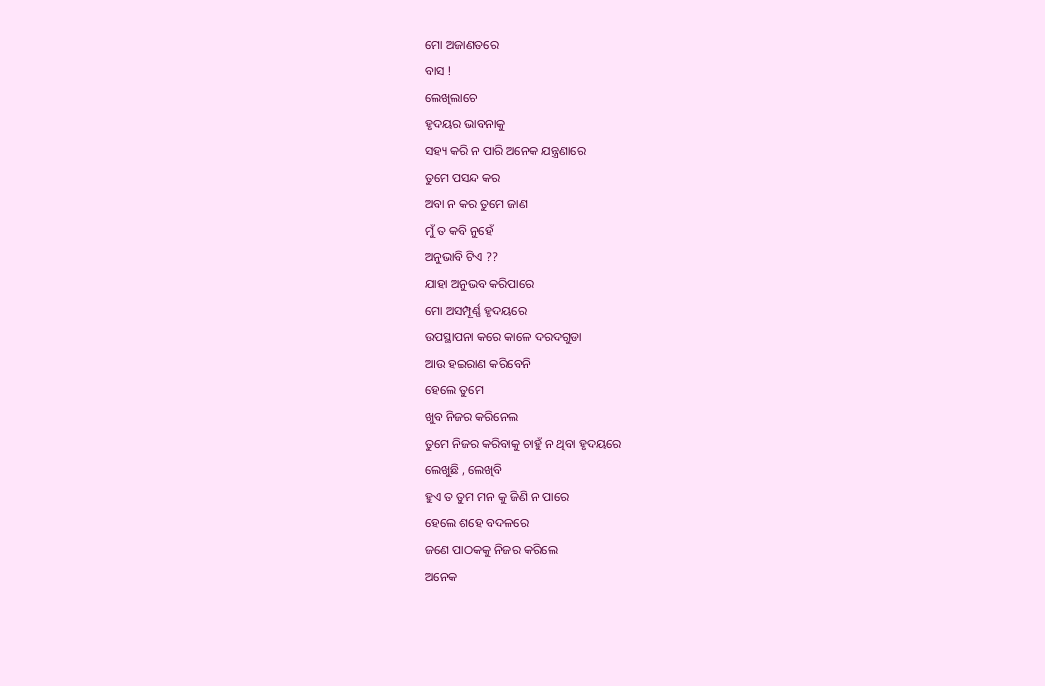ମୋ ଅଜାଣତରେ
ବାସ !
ଲେଖିଲାଚେ
ହୃଦୟର ଭାବନାକୁ
ସହ୍ୟ କରି ନ ପାରି ଅନେକ ଯନ୍ତ୍ରଣାରେ
ତୁମେ ପସନ୍ଦ କର
ଅବା ନ କର ତୁମେ ଜାଣ
ମୁଁ ତ କବି ନୁହେଁ
ଅନୁଭାବି ଟିଏ ??
ଯାହା ଅନୁଭବ କରିପାରେ
ମୋ ଅସମ୍ପୂର୍ଣ୍ଣ ହୃଦୟରେ
ଉପସ୍ଥାପନା କରେ କାଳେ ଦରଦଗୁଡା
ଆଉ ହଇରାଣ କରିବେନି
ହେଲେ ତୁମେ
ଖୁବ ନିଜର କରିନେଲ
ତୁମେ ନିଜର କରିବାକୁ ଚାହୁଁ ନ ଥିବା ହୃଦୟରେ
ଲେଖୁଛି , ଲେଖିବି
ହୁଏ ତ ତୁମ ମନ କୁ ଜିଣି ନ ପାରେ
ହେଲେ ଶହେ ବଦଳରେ
ଜଣେ ପାଠକକୁ ନିଜର କରିଲେ
ଅନେକ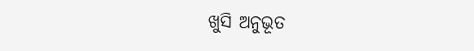ଖୁସି ଅନୁଭୂତ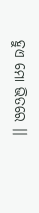ହୁଏ ମୋ ଭିତରେ ।।